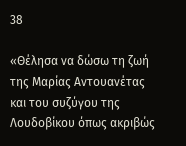38

«Θέλησα να δώσω τη ζωή της Μαρίας Αντουανέτας και του συζύγου της Λουδοβίκου όπως ακριβώς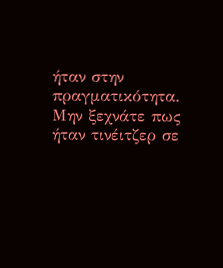ήταν στην πραγματικότητα. Μην ξεχνάτε πως ήταν τινέιτζερ σε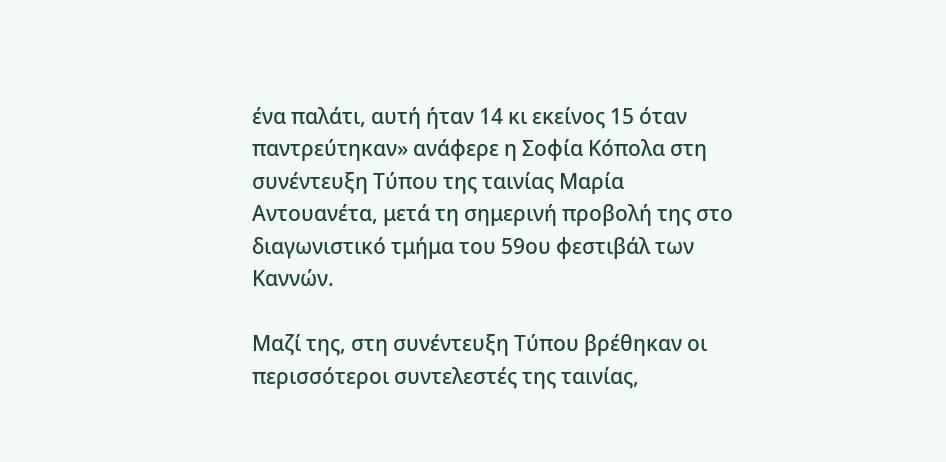ένα παλάτι, αυτή ήταν 14 κι εκείνος 15 όταν παντρεύτηκαν» ανάφερε η Σοφία Κόπολα στη συνέντευξη Τύπου της ταινίας Μαρία Αντουανέτα, μετά τη σημερινή προβολή της στο διαγωνιστικό τμήμα του 59ου φεστιβάλ των Καννών.

Μαζί της, στη συνέντευξη Τύπου βρέθηκαν οι περισσότεροι συντελεστές της ταινίας,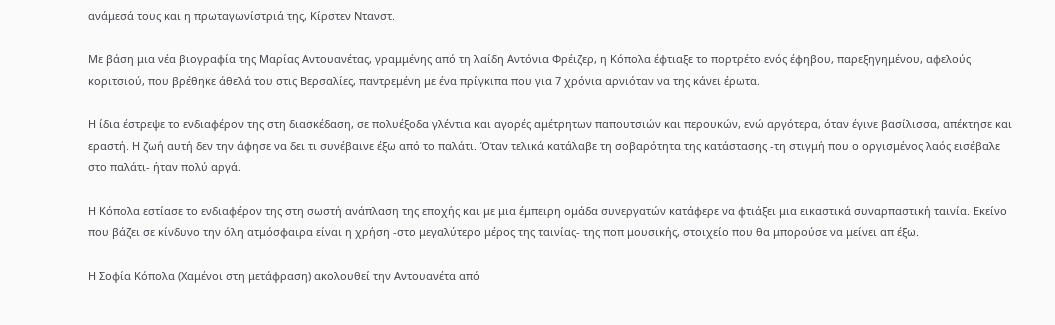ανάμεσά τους και η πρωταγωνίστριά της, Κίρστεν Ντανστ.

Με βάση μια νέα βιογραφία της Μαρίας Αντουανέτας, γραμμένης από τη λαίδη Αντόνια Φρέιζερ, η Κόπολα έφτιαξε το πορτρέτο ενός έφηβου, παρεξηγημένου, αφελούς κοριτσιού, που βρέθηκε άθελά του στις Βερσαλίες, παντρεμένη με ένα πρίγκιπα που για 7 χρόνια αρνιόταν να της κάνει έρωτα.

Η ίδια έστρεψε το ενδιαφέρον της στη διασκέδαση, σε πολυέξοδα γλέντια και αγορές αμέτρητων παπουτσιών και περουκών, ενώ αργότερα, όταν έγινε βασίλισσα, απέκτησε και εραστή. Η ζωή αυτή δεν την άφησε να δει τι συνέβαινε έξω από το παλάτι. Όταν τελικά κατάλαβε τη σοβαρότητα της κατάστασης -τη στιγμή που ο οργισμένος λαός εισέβαλε στο παλάτι- ήταν πολύ αργά.

Η Κόπολα εστίασε το ενδιαφέρον της στη σωστή ανάπλαση της εποχής και με μια έμπειρη ομάδα συνεργατών κατάφερε να φτιάξει μια εικαστικά συναρπαστική ταινία. Εκείνο που βάζει σε κίνδυνο την όλη ατμόσφαιρα είναι η χρήση -στο μεγαλύτερο μέρος της ταινίας- της ποπ μουσικής, στοιχείο που θα μπορούσε να μείνει απ έξω.

Η Σοφία Κόπολα (Χαμένοι στη μετάφραση) ακολουθεί την Αντουανέτα από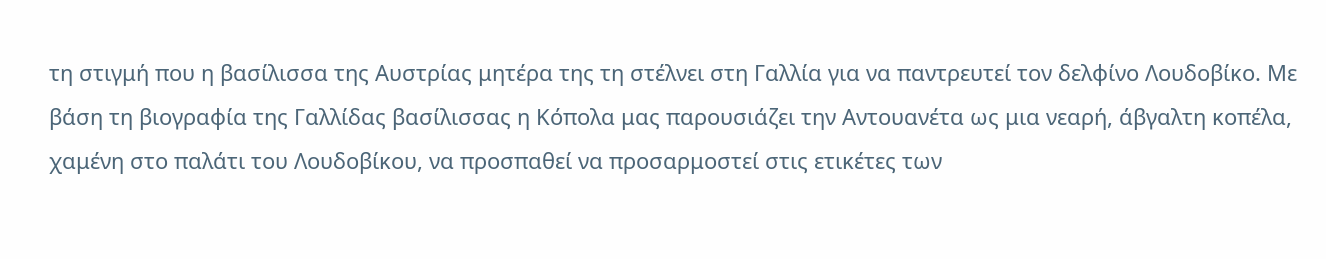τη στιγμή που η βασίλισσα της Αυστρίας μητέρα της τη στέλνει στη Γαλλία για να παντρευτεί τον δελφίνο Λουδοβίκο. Με βάση τη βιογραφία της Γαλλίδας βασίλισσας η Κόπολα μας παρουσιάζει την Αντουανέτα ως μια νεαρή, άβγαλτη κοπέλα, χαμένη στο παλάτι του Λουδοβίκου, να προσπαθεί να προσαρμοστεί στις ετικέτες των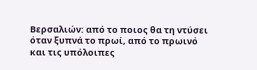Βερσαλιών: από το ποιος θα τη ντύσει όταν ξυπνά το πρωί, από το πρωινό και τις υπόλοιπες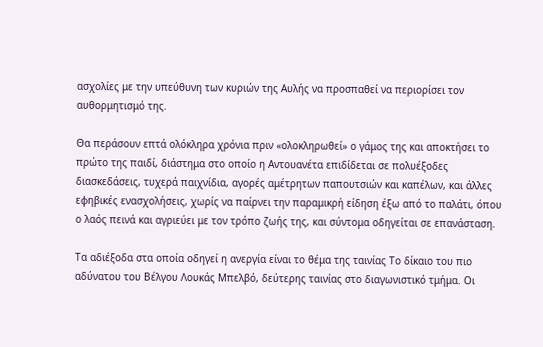ασχολίες με την υπεύθυνη των κυριών της Αυλής να προσπαθεί να περιορίσει τον αυθορμητισμό της.

Θα περάσουν επτά ολόκληρα χρόνια πριν «ολοκληρωθεί» ο γάμος της και αποκτήσει το πρώτο της παιδί, διάστημα στο οποίο η Αντουανέτα επιδίδεται σε πολυέξοδες διασκεδάσεις, τυχερά παιχνίδια, αγορές αμέτρητων παπουτσιών και καπέλων, και άλλες εφηβικές ενασχολήσεις, χωρίς να παίρνει την παραμικρή είδηση έξω από το παλάτι, όπου ο λαός πεινά και αγριεύει με τον τρόπο ζωής της, και σύντομα οδηγείται σε επανάσταση.

Τα αδιέξοδα στα οποία οδηγεί η ανεργία είναι το θέμα της ταινίας Το δίκαιο του πιο αδύνατου του Βέλγου Λουκάς Μπελβό, δεύτερης ταινίας στο διαγωνιστικό τμήμα. Οι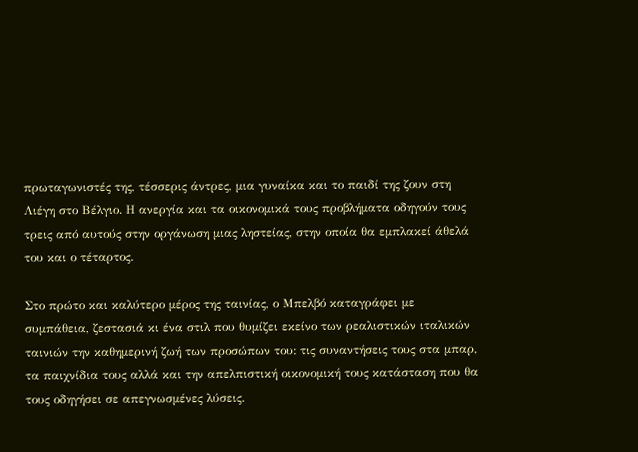πρωταγωνιστές της, τέσσερις άντρες, μια γυναίκα και το παιδί της ζουν στη Λιέγη στο Βέλγιο. Η ανεργία και τα οικονομικά τους προβλήματα οδηγούν τους τρεις από αυτούς στην οργάνωση μιας ληστείας, στην οποία θα εμπλακεί άθελά του και ο τέταρτος.

Στο πρώτο και καλύτερο μέρος της ταινίας, ο Μπελβό καταγράφει με συμπάθεια, ζεστασιά κι ένα στιλ που θυμίζει εκείνο των ρεαλιστικών ιταλικών ταινιών την καθημερινή ζωή των προσώπων του: τις συναντήσεις τους στα μπαρ, τα παιχνίδια τους αλλά και την απελπιστική οικονομική τους κατάσταση που θα τους οδηγήσει σε απεγνωσμένες λύσεις.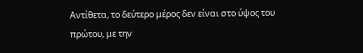Αντίθετα, το δεύτερο μέρος δεν είναι στο ύψος του πρώτου, με την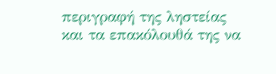περιγραφή της ληστείας και τα επακόλουθά της να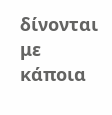δίνονται με κάποια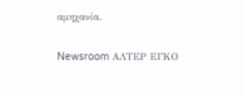αμηχανία.

Newsroom ΑΛΤΕΡ ΕΓΚΟ